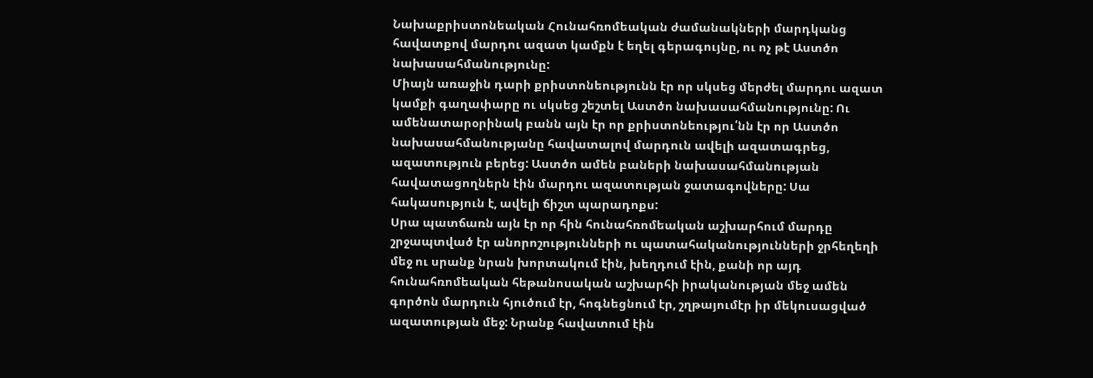Նախաքրիստոնեական Հունահռոմեական ժամանակների մարդկանց հավատքով մարդու ազատ կամքն է եղել գերագույնը, ու ոչ թէ Աստծո նախասահմանությունը:
Միայն առաջին դարի քրիստոնեությունն էր որ սկսեց մերժել մարդու ազատ կամքի գաղափարը ու սկսեց շեշտել Աստծո նախասահմանությունը: Ու ամենատարօրինակ բանն այն էր որ քրիստոնեությու՛նն էր որ Աստծո նախասահմանությանը հավատալով մարդուն ավելի ազատագրեց, ազատություն բերեց: Աստծո ամեն բաների նախասահմանության հավատացողներն էին մարդու ազատության ջատագովները: Սա հակասություն է, ավելի ճիշտ պարադոքս:
Սրա պատճառն այն էր որ հին հունահռոմեական աշխարհում մարդը շրջապտված էր անորոշությունների ու պատահականությունների ջրհեղեղի մեջ ու սրանք նրան խորտակում էին, խեղդում էին, քանի որ այդ հունահռոմեական հեթանոսական աշխարհի իրականության մեջ ամեն գործոն մարդուն հյուծում էր, հոգնեցնում էր, շղթայումէր իր մեկուսացված ազատության մեջ: Նրանք հավատում էին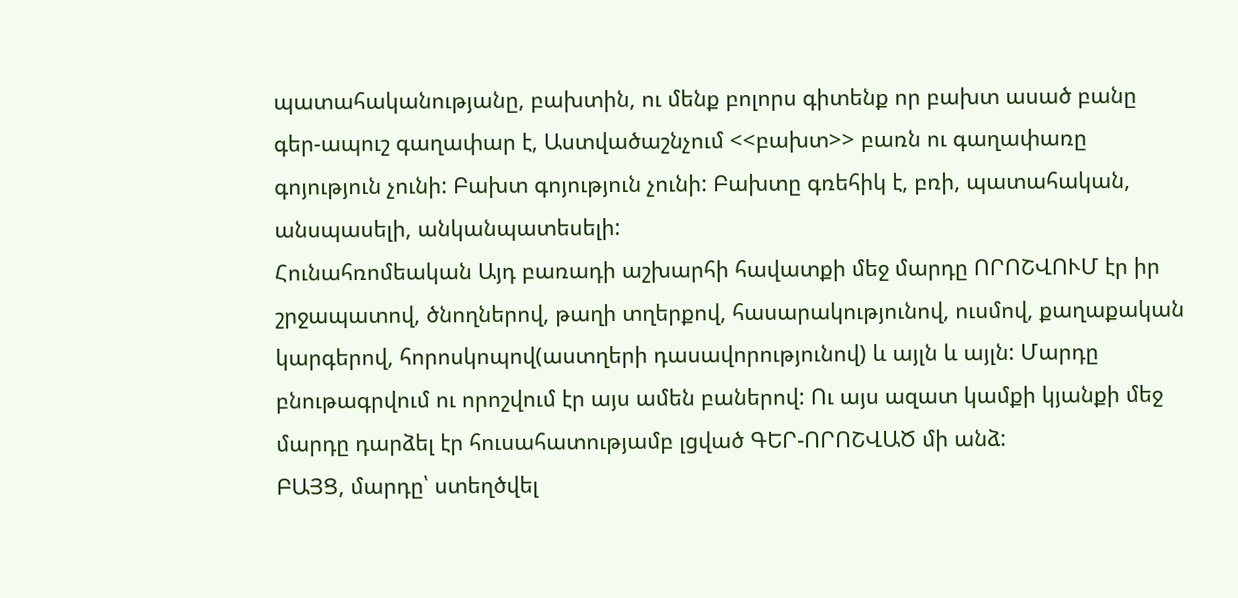պատահականությանը, բախտին, ու մենք բոլորս գիտենք որ բախտ ասած բանը գեր-ապուշ գաղափար է, Աստվածաշնչում <<բախտ>> բառն ու գաղափառը գոյություն չունի: Բախտ գոյություն չունի: Բախտը գռեհիկ է, բռի, պատահական, անսպասելի, անկանպատեսելի:
Հունահռոմեական Այդ բառադի աշխարհի հավատքի մեջ մարդը ՈՐՈՇՎՈՒՄ էր իր շրջապատով, ծնողներով, թաղի տղերքով, հասարակությունով, ուսմով, քաղաքական կարգերով, հորոսկոպով(աստղերի դասավորությունով) և այլն և այլն: Մարդը բնութագրվում ու որոշվում էր այս ամեն բաներով: Ու այս ազատ կամքի կյանքի մեջ մարդը դարձել էր հուսահատությամբ լցված ԳԵՐ-ՈՐՈՇՎԱԾ մի անձ:
ԲԱՅՑ, մարդը՝ ստեղծվել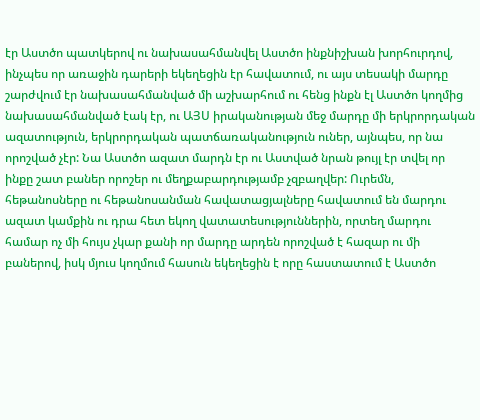էր Աստծո պատկերով ու նախասահմանվել Աստծո ինքնիշխան խորհուրդով, ինչպես որ առաջին դարերի եկեղեցին էր հավատում, ու այս տեսակի մարդը շարժվում էր նախասահմանված մի աշխարհում ու հենց ինքն էլ Աստծո կողմից նախասահմանված էակ էր, ու ԱՅՍ իրականության մեջ մարդը մի երկրորդական ազատություն, երկրորդական պատճառականություն ուներ, այնպես, որ նա որոշված չէր: Նա Աստծո ազատ մարդն էր ու Աստված նրան թույլ էր տվել որ ինքը շատ բաներ որոշեր ու մեղքաբարդությամբ չզբաղվեր: Ուրեմն, հեթանոսները ու հեթանոսանման հավատացյալները հավատում են մարդու ազատ կամքին ու դրա հետ եկող վատատեսություններին, որտեղ մարդու համար ոչ մի հույս չկար քանի որ մարդը արդեն որոշված է հազար ու մի բաներով, իսկ մյուս կողմում հասուն եկեղեցին է որը հաստատում է Աստծո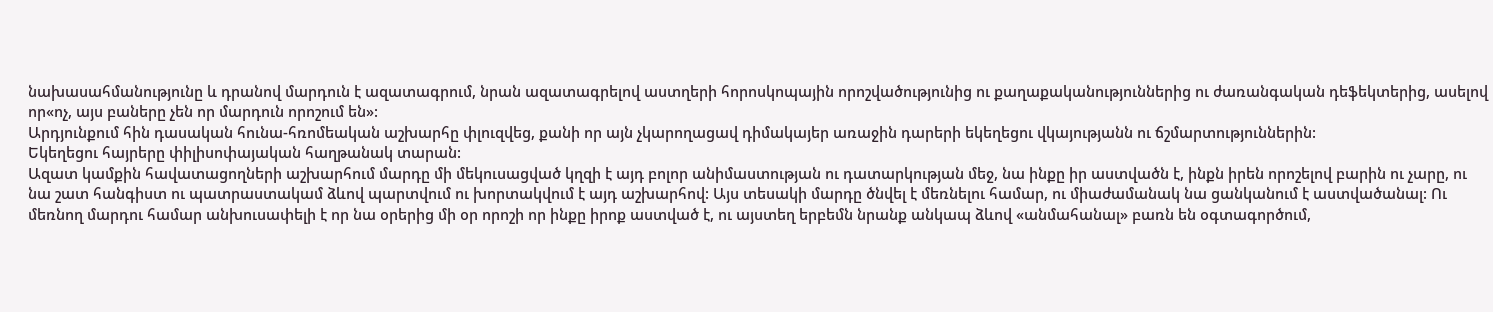նախասահմանությունը և դրանով մարդուն է ազատագրում, նրան ազատագրելով աստղերի հորոսկոպային որոշվածությունից ու քաղաքականություններից ու ժառանգական դեֆեկտերից, ասելով որ«ոչ, այս բաները չեն որ մարդուն որոշում են»:
Արդյունքում հին դասական հունա-հռոմեական աշխարհը փլուզվեց, քանի որ այն չկարողացավ դիմակայեր առաջին դարերի եկեղեցու վկայությանն ու ճշմարտություններին:
Եկեղեցու հայրերը փիլիսոփայական հաղթանակ տարան:
Ազատ կամքին հավատացողների աշխարհում մարդը մի մեկուսացված կղզի է այդ բոլոր անիմաստության ու դատարկության մեջ, նա ինքը իր աստվածն է, ինքն իրեն որոշելով բարին ու չարը, ու նա շատ հանգիստ ու պատրաստակամ ձևով պարտվում ու խորտակվում է այդ աշխարհով: Այս տեսակի մարդը ծնվել է մեռնելու համար, ու միաժամանակ նա ցանկանում է աստվածանալ: Ու մեռնող մարդու համար անխուսափելի է որ նա օրերից մի օր որոշի որ ինքը իրոք աստված է, ու այստեղ երբեմն նրանք անկապ ձևով «անմահանալ» բառն են օգտագործում,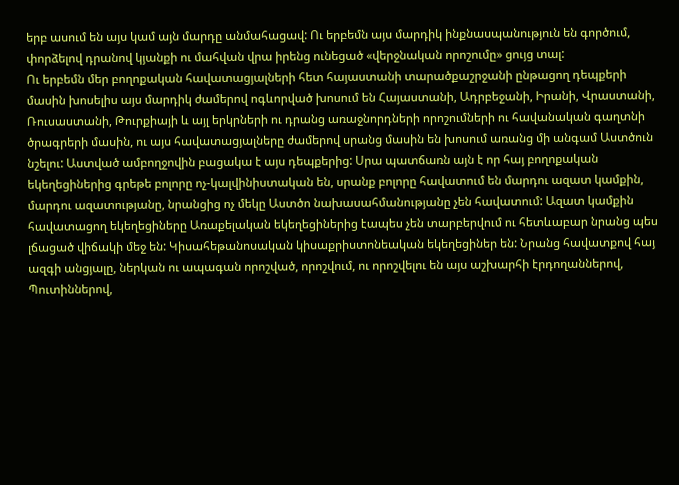երբ ասում են այս կամ այն մարդը անմահացավ: Ու երբեմն այս մարդիկ ինքնասպանություն են գործում, փորձելով դրանով կյանքի ու մահվան վրա իրենց ունեցած «վերջնական որոշումը» ցույց տալ:
Ու երբեմն մեր բողոքական հավատացյալների հետ հայաստանի տարածքաշրջանի ընթացող դեպքերի
մասին խոսելիս այս մարդիկ ժամերով ոգևորված խոսում են Հայաստանի, Ադրբեջանի, Իրանի, Վրաստանի, Ռուսաստանի, Թուրքիայի և այլ երկրների ու դրանց առաջնորդների որոշումների ու հավանական գաղտնի ծրագրերի մասին, ու այս հավատացյալները ժամերով սրանց մասին են խոսում առանց մի անգամ Աստծուն նշելու: Աստված ամբողջովին բացակա է այս դեպքերից: Սրա պատճառն այն է որ հայ բողոքական եկեղեցիներից գրեթե բոլորը ոչ-կալվինիստական են, սրանք բոլորը հավատում են մարդու ազատ կամքին, մարդու ազատությանը, նրանցից ոչ մեկը Աստծո նախասահմանությանը չեն հավատում: Ազատ կամքին հավատացող եկեղեցիները Առաքելական եկեղեցիներից էապես չեն տարբերվում ու հետևաբար նրանց պես լճացած վիճակի մեջ են: Կիսահեթանոսական կիսաքրիստոնեական եկեղեցիներ են: Նրանց հավատքով հայ ազգի անցյալը, ներկան ու ապագան որոշված, որոշվում, ու որոշվելու են այս աշխարհի էրդողաններով, Պուտիններով,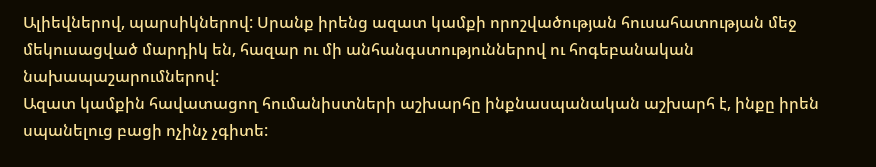Ալիեվներով, պարսիկներով: Սրանք իրենց ազատ կամքի որոշվածության հուսահատության մեջ մեկուսացված մարդիկ են, հազար ու մի անհանգստություններով ու հոգեբանական նախապաշարումներով:
Ազատ կամքին հավատացող հումանիստների աշխարհը ինքնասպանական աշխարհ է, ինքը իրեն սպանելուց բացի ոչինչ չգիտե: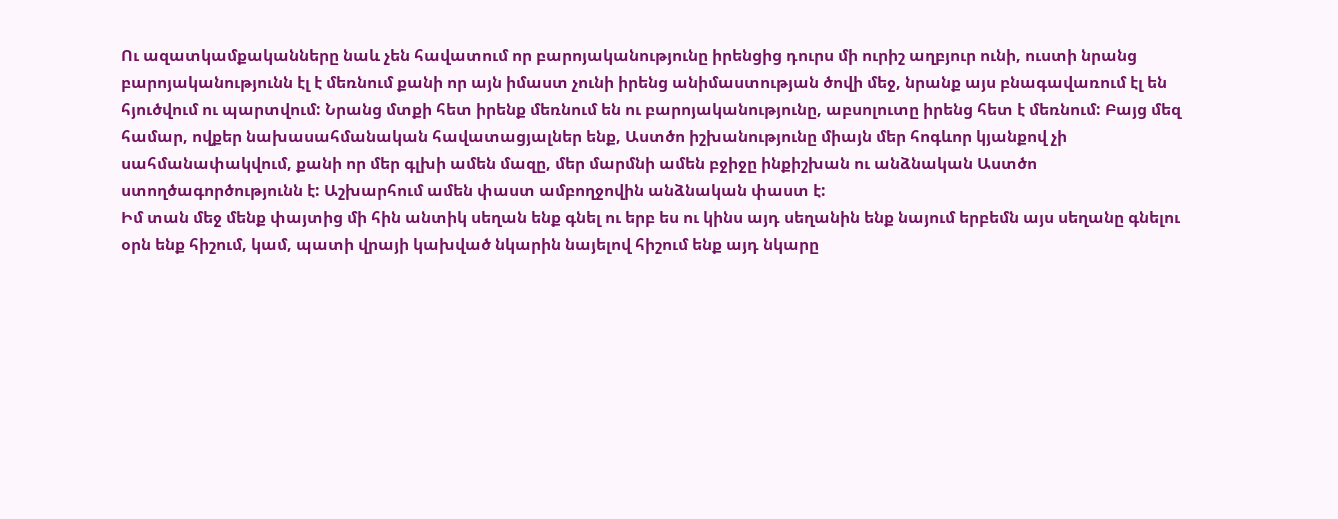Ու ազատկամքականները նաև չեն հավատում որ բարոյականությունը իրենցից դուրս մի ուրիշ աղբյուր ունի, ուստի նրանց բարոյականությունն էլ է մեռնում քանի որ այն իմաստ չունի իրենց անիմաստության ծովի մեջ, նրանք այս բնագավառում էլ են հյուծվում ու պարտվում: Նրանց մտքի հետ իրենք մեռնում են ու բարոյականությունը, աբսոլուտը իրենց հետ է մեռնում: Բայց մեզ համար, ովքեր նախասահմանական հավատացյալներ ենք, Աստծո իշխանությունը միայն մեր հոգևոր կյանքով չի սահմանափակվում, քանի որ մեր գլխի ամեն մազը, մեր մարմնի ամեն բջիջը ինքիշխան ու անձնական Աստծո ստողծագործությունն է: Աշխարհում ամեն փաստ ամբողջովին անձնական փաստ է:
Իմ տան մեջ մենք փայտից մի հին անտիկ սեղան ենք գնել ու երբ ես ու կինս այդ սեղանին ենք նայում երբեմն այս սեղանը գնելու օրն ենք հիշում, կամ, պատի վրայի կախված նկարին նայելով հիշում ենք այդ նկարը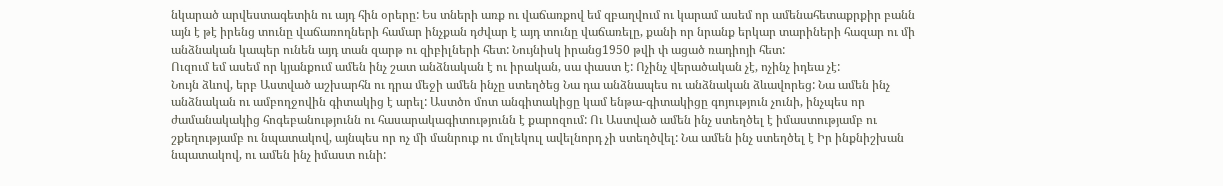նկարած արվեստագետին ու այդ հին օրերը: Ես տների առք ու վաճառքով եմ զբաղվում ու կարամ ասեմ որ ամենահետաքրքիր բանն այն է թէ իրենց տունը վաճառողների համար ինչքան դժվար է այդ տունը վաճառելը, քանի որ նրանք երկար տարիների հազար ու մի անձնական կապեր ունեն այդ տան զարթ ու զիբիլների հետ: Նույնիսկ իրանց1950 թվի փ ացած ռադիոյի հետ:
Ուզում եմ ասեմ որ կյանքում ամեն ինչ շատ անձնական է ու իրական, սա փաստ է: Ոչինչ վերածական չէ, ոչինչ իդեա չէ:
Նույն ձևով, երբ Աստված աշխարհն ու դրա մեջի ամեն ինչը ստեղծեց Նա դա անձնապես ու անձնական ձևավորեց: Նա ամեն ինչ անձնական ու ամբողջովին գիտակից է արել: Աստծո մոտ անգիտակիցը կամ ենթա-գիտակիցը գոյություն չունի, ինչպես որ ժամանակակից հոգեբանությունն ու հասարակագիտությունն է քարոզում: Ու Աստված ամեն ինչ ստեղծել է իմաստությամբ ու շքեղությամբ ու նպատակով, այնպես որ ոչ մի մանրուք ու մոլեկուլ ավելնորդ չի ստեղծվել: Նա ամեն ինչ ստեղծել է Իր ինքնիշխան նպատակով, ու ամեն ինչ իմաստ ունի: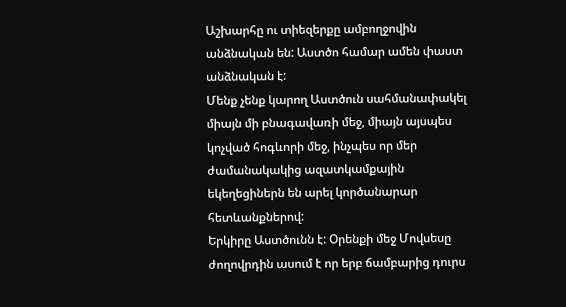Աշխարհը ու տիեզերքը ամբողջովին անձնական են: Աստծո համար ամեն փաստ անձնական է:
Մենք չենք կարող Աստծուն սահմանափակել միայն մի բնագավառի մեջ, միայն այսպես կոչված հոգևորի մեջ, ինչպես որ մեր ժամանակակից ազատկամքային եկեղեցիներն են արել կործանարար հետևանքներով:
Երկիրը Աստծունն է: Օրենքի մեջ Մովսեսը ժողովրդին ասում է որ երբ ճամբարից դուրս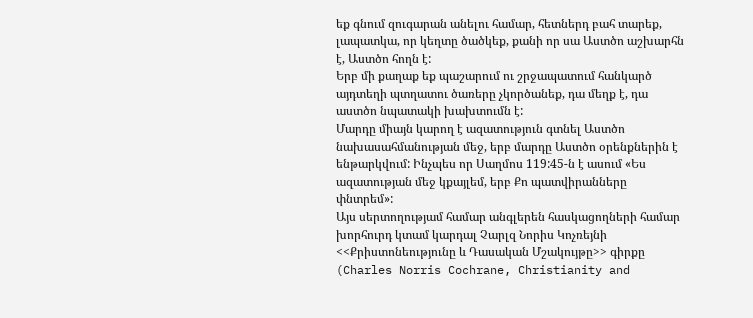եք գնում զուգարան անելու համար, հետներդ բահ տարեք, լապատկա, որ կեղտը ծածկեք, քանի որ սա Աստծո աշխարհն է, Աստծո հողն է:
Երբ մի քաղաք եք պաշարում ու շրջապատում հանկարծ այդտեղի պտղատու ծառերը չկործանեք, դա մեղք է, դա աստծո նպատակի խախտումն է:
Մարդը միայն կարող է ազատություն գտնել Աստծո նախասահմանության մեջ, երբ մարդը Աստծո օրենքներին է ենթարկվում: Ինչպես որ Սաղմոս 119:45-ն է ասում «Ես ազատության մեջ կքայլեմ, երբ Քո պատվիրանները փնտրեմ»:
Այս սերտողությամ համար անգլերեն հասկացողների համար խորհուրդ կտամ կարդալ Չարլզ Նորիս Կոչռեյնի <<Քրիստոնեությունը և Դասական Մշակույթը>> գիրքը (Charles Norris Cochrane, Christianity and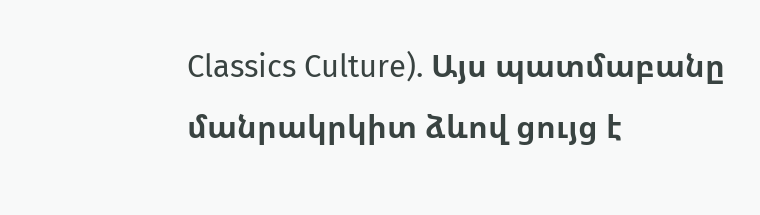Classics Culture). Այս պատմաբանը մանրակրկիտ ձևով ցույց է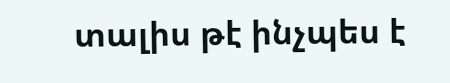տալիս թէ ինչպես է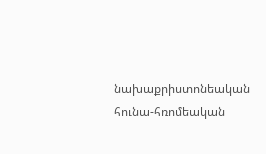նախաքրիստոնեական հունա-հռոմեական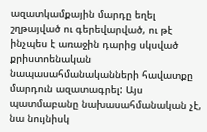ազատկամքային մարդը եղել շղթայված ու գերեվարված, ու թէ ինչպես է առաջին դարից սկսված քրիստոենական նապասահմանականների հավատքը մարդուն ազատագրել: Այս պատմաբանը նախասահմանական չէ, նա նույնիսկ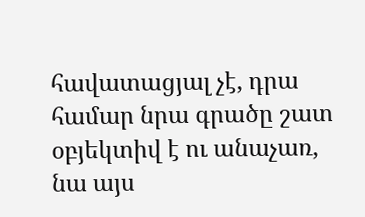հավատացյալ չէ, դրա համար նրա գրածը շատ օբյեկտիվ է ու անաչառ, նա այս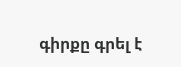գիրքը գրել է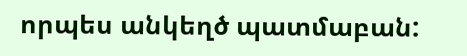որպես անկեղծ պատմաբան: